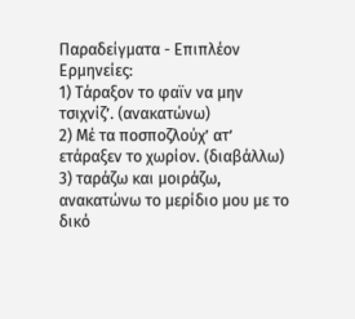Παραδείγματα - Επιπλέον Ερμηνείες:
1) Τάραξον το φαϊν να μην τσιχνίζ’. (ανακατώνω)
2) Μέ τα ποσποζλούχ’ ατ’ ετάραξεν το χωρίον. (διαβάλλω)
3) ταράζω και μοιράζω, ανακατώνω το μερίδιο μου με το δικό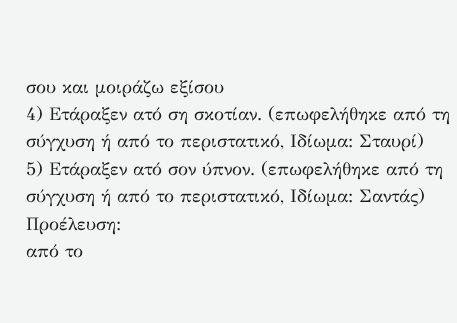σου και μοιράζω εξίσου
4) Ετάραξεν ατό ση σκοτίαν. (επωφελήθηκε από τη σύγχυση ή από το περιστατικό, Ιδίωμα: Σταυρί)
5) Ετάραξεν ατό σον ύπνον. (επωφελήθηκε από τη σύγχυση ή από το περιστατικό, Ιδίωμα: Σαντάς)
Προέλευση:
από το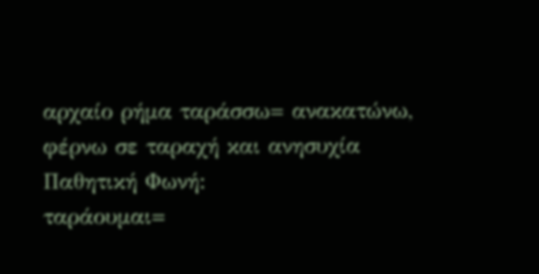αρχαίο ρήμα ταράσσω= ανακατώνω, φέρνω σε ταραχή και ανησυχία
Παθητική Φωνή:
ταράουμαι=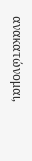ανακατώνομαι,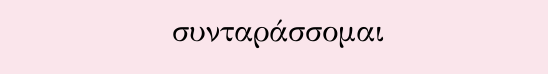συνταράσσομαι